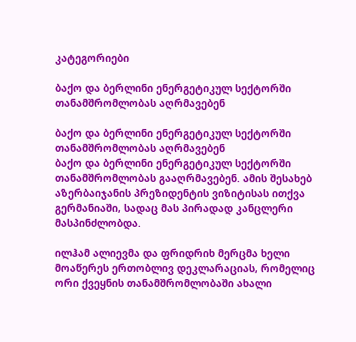კატეგორიები

ბაქო და ბერლინი ენერგეტიკულ სექტორში თანამშრომლობას აღრმავებენ

ბაქო და ბერლინი ენერგეტიკულ სექტორში თანამშრომლობას აღრმავებენ
ბაქო და ბერლინი ენერგეტიკულ სექტორში თანამშრომლობას გააღრმავებენ. ამის შესახებ აზერბაიჯანის პრეზიდენტის ვიზიტისას ითქვა გერმანიაში, სადაც მას პირადად კანცლერი მასპინძლობდა.

ილჰამ ალიევმა და ფრიდრიხ მერცმა ხელი მოაწერეს ერთობლივ დეკლარაციას, რომელიც ორი ქვეყნის თანამშრომლობაში ახალი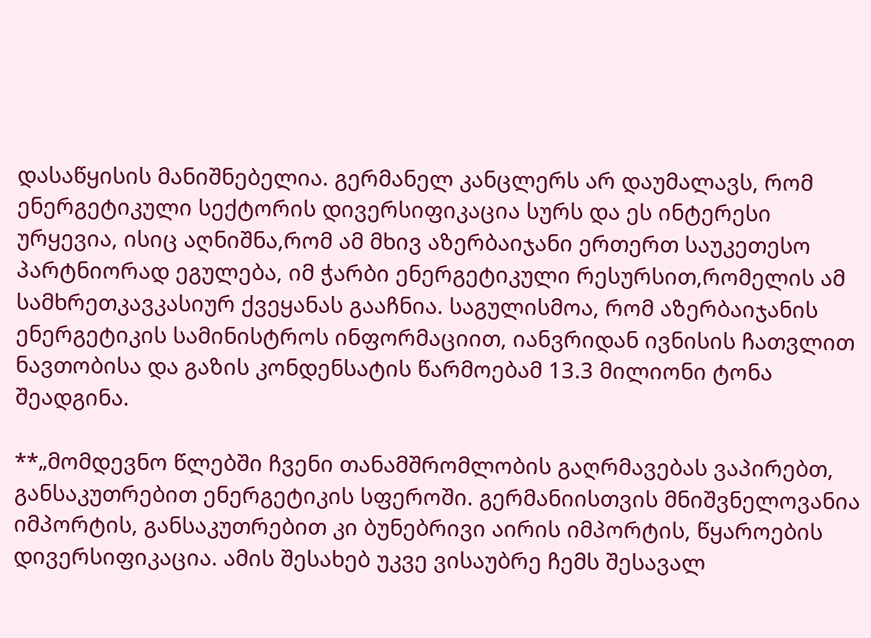დასაწყისის მანიშნებელია. გერმანელ კანცლერს არ დაუმალავს, რომ ენერგეტიკული სექტორის დივერსიფიკაცია სურს და ეს ინტერესი ურყევია, ისიც აღნიშნა,რომ ამ მხივ აზერბაიჯანი ერთერთ საუკეთესო პარტნიორად ეგულება, იმ ჭარბი ენერგეტიკული რესურსით,რომელის ამ სამხრეთკავკასიურ ქვეყანას გააჩნია. საგულისმოა, რომ აზერბაიჯანის ენერგეტიკის სამინისტროს ინფორმაციით, იანვრიდან ივნისის ჩათვლით ნავთობისა და გაზის კონდენსატის წარმოებამ 13.3 მილიონი ტონა შეადგინა.

**„მომდევნო წლებში ჩვენი თანამშრომლობის გაღრმავებას ვაპირებთ, განსაკუთრებით ენერგეტიკის სფეროში. გერმანიისთვის მნიშვნელოვანია იმპორტის, განსაკუთრებით კი ბუნებრივი აირის იმპორტის, წყაროების დივერსიფიკაცია. ამის შესახებ უკვე ვისაუბრე ჩემს შესავალ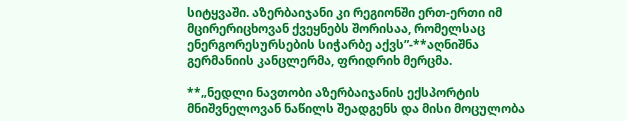სიტყვაში. აზერბაიჯანი კი რეგიონში ერთ-ერთი იმ მცირერიცხოვან ქვეყნებს შორისაა, რომელსაც ენერგორესურსების სიჭარბე აქვს”-**აღნიშნა გერმანიის კანცლერმა, ფრიდრიხ მერცმა.

**„ნედლი ნავთობი აზერბაიჯანის ექსპორტის მნიშვნელოვან ნაწილს შეადგენს და მისი მოცულობა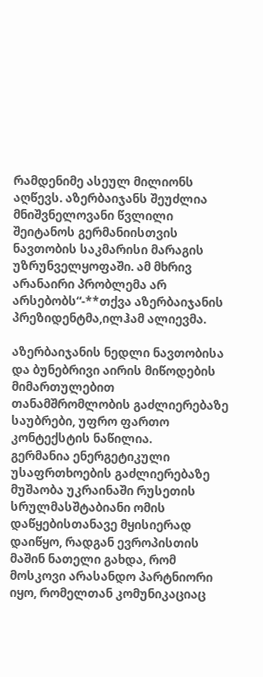რამდენიმე ასეულ მილიონს აღწევს. აზერბაიჯანს შეუძლია მნიშვნელოვანი წვლილი შეიტანოს გერმანიისთვის ნავთობის საკმარისი მარაგის უზრუნველყოფაში. ამ მხრივ არანაირი პრობლემა არ არსებობს“-**თქვა აზერბაიჯანის პრეზიდენტმა,ილჰამ ალიევმა.

აზერბაიჯანის ნედლი ნავთობისა და ბუნებრივი აირის მიწოდების მიმართულებით თანამშრომლობის გაძლიერებაზე საუბრები, უფრო ფართო კონტექსტის ნაწილია.
გერმანია ენერგეტიკული უსაფრთხოების გაძლიერებაზე მუშაობა უკრაინაში რუსეთის სრულმასშტაბიანი ომის დაწყებისთანავე მყისიერად დაიწყო, რადგან ევროპისთის მაშინ ნათელი გახდა, რომ მოსკოვი არასანდო პარტნიორი იყო, რომელთან კომუნიკაციაც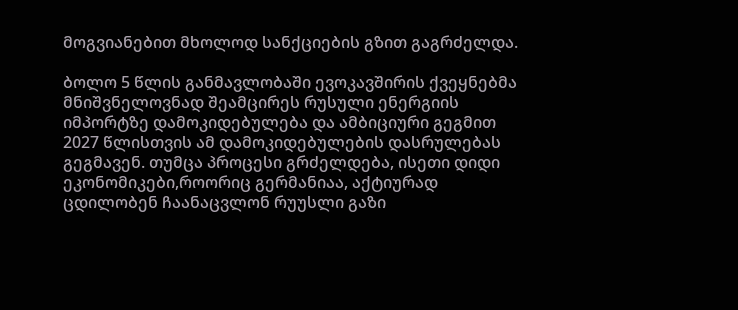მოგვიანებით მხოლოდ სანქციების გზით გაგრძელდა.

ბოლო 5 წლის განმავლობაში ევოკავშირის ქვეყნებმა მნიშვნელოვნად შეამცირეს რუსული ენერგიის იმპორტზე დამოკიდებულება და ამბიციური გეგმით 2027 წლისთვის ამ დამოკიდებულების დასრულებას გეგმავენ. თუმცა პროცესი გრძელდება, ისეთი დიდი ეკონომიკები,როორიც გერმანიაა, აქტიურად ცდილობენ ჩაანაცვლონ რუუსლი გაზი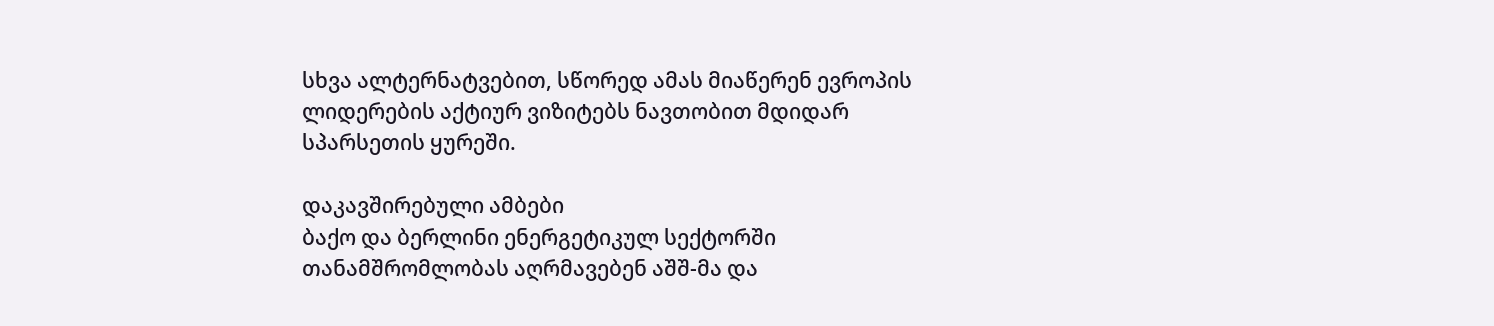სხვა ალტერნატვებით, სწორედ ამას მიაწერენ ევროპის ლიდერების აქტიურ ვიზიტებს ნავთობით მდიდარ სპარსეთის ყურეში.

დაკავშირებული ამბები
ბაქო და ბერლინი ენერგეტიკულ სექტორში თანამშრომლობას აღრმავებენ აშშ-მა და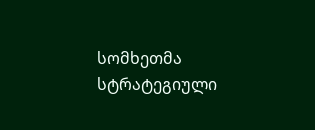სომხეთმა სტრატეგიული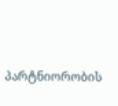პარტნიორობის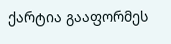ქარტია გააფორმეს